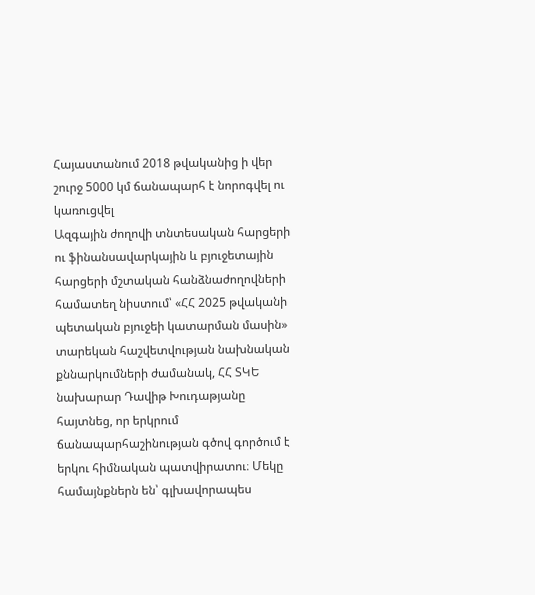Հայաստանում 2018 թվականից ի վեր շուրջ 5000 կմ ճանապարհ է նորոգվել ու կառուցվել
Ազգային ժողովի տնտեսական հարցերի ու ֆինանսավարկային և բյուջետային հարցերի մշտական հանձնաժողովների համատեղ նիստում՝ «ՀՀ 2025 թվականի պետական բյուջեի կատարման մասին» տարեկան հաշվետվության նախնական քննարկումների ժամանակ, ՀՀ ՏԿԵ նախարար Դավիթ Խուդաթյանը հայտնեց, որ երկրում ճանապարհաշինության գծով գործում է երկու հիմնական պատվիրատու։ Մեկը համայնքներն են՝ գլխավորապես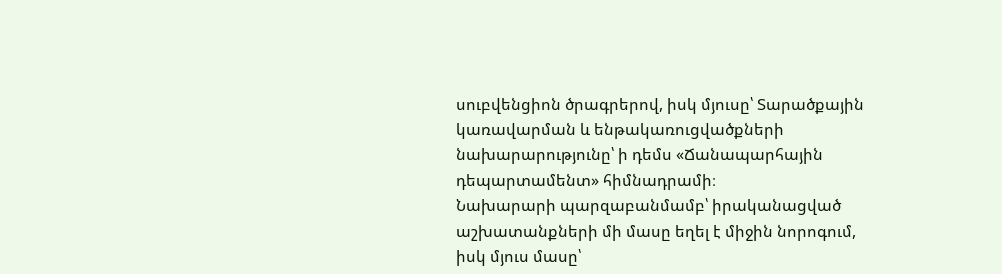սուբվենցիոն ծրագրերով, իսկ մյուսը՝ Տարածքային կառավարման և ենթակառուցվածքների նախարարությունը՝ ի դեմս «Ճանապարհային դեպարտամենտ» հիմնադրամի։
Նախարարի պարզաբանմամբ՝ իրականացված աշխատանքների մի մասը եղել է միջին նորոգում, իսկ մյուս մասը՝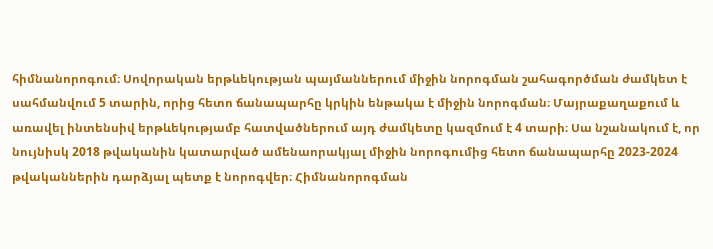հիմնանորոգում։ Սովորական երթևեկության պայմաններում միջին նորոգման շահագործման ժամկետ է սահմանվում 5 տարին, որից հետո ճանապարհը կրկին ենթակա է միջին նորոգման։ Մայրաքաղաքում և առավել ինտենսիվ երթևեկությամբ հատվածներում այդ ժամկետը կազմում է 4 տարի։ Սա նշանակում է, որ նույնիսկ 2018 թվականին կատարված ամենաորակյալ միջին նորոգումից հետո ճանապարհը 2023-2024 թվականներին դարձյալ պետք է նորոգվեր։ Հիմնանորոգման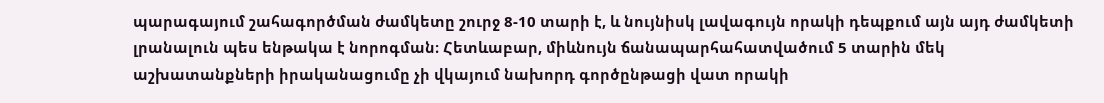պարագայում շահագործման ժամկետը շուրջ 8-10 տարի է, և նույնիսկ լավագույն որակի դեպքում այն այդ ժամկետի լրանալուն պես ենթակա է նորոգման։ Հետևաբար, միևնույն ճանապարհահատվածում 5 տարին մեկ աշխատանքների իրականացումը չի վկայում նախորդ գործընթացի վատ որակի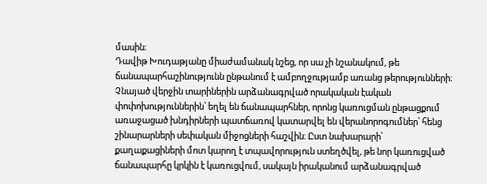մասին։
Դավիթ Խուդաթյանը միաժամանակ նշեց, որ սա չի նշանակում, թե ճանապարհաշինությունն ընթանում է ամբողջությամբ առանց թերությունների։ Չնայած վերջին տարիներին արձանագրված որակական էական փոփոխություններին՝ եղել են ճանապարհներ, որոնց կառուցման ընթացքում առաջացած խնդիրների պատճառով կատարվել են վերանորոգումներ՝ հենց շինարարների սեփական միջոցների հաշվին։ Ըստ նախարարի՝ քաղաքացիների մոտ կարող է տպավորություն ստեղծվել, թե նոր կառուցված ճանապարհը կրկին է կառուցվում, սակայն իրականում արձանագրված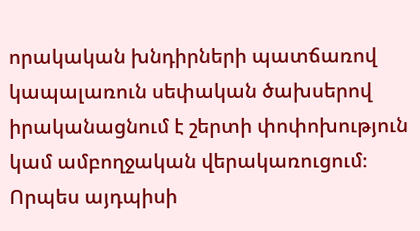որակական խնդիրների պատճառով կապալառուն սեփական ծախսերով իրականացնում է շերտի փոփոխություն կամ ամբողջական վերակառուցում։ Որպես այդպիսի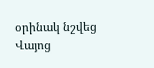օրինակ նշվեց Վայոց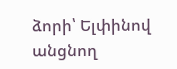ձորի՝ Ելփինով անցնող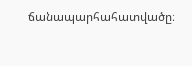ճանապարհահատվածը։